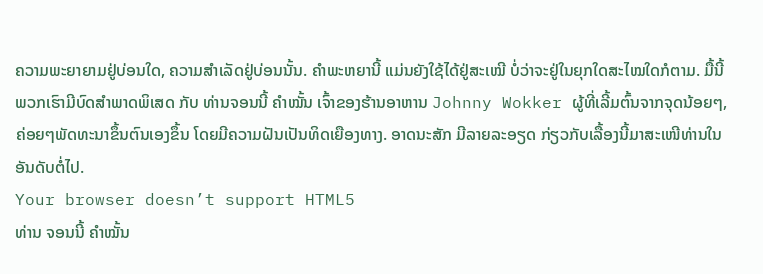ຄວາມພະຍາຍາມຢູ່ບ່ອນໃດ, ຄວາມສຳເລັດຢູ່ບ່ອນນັ້ນ. ຄໍາພະຫຍານີ້ ແມ່ນຍັງໃຊ້ໄດ້ຢູ່ສະເໝີ ບໍ່ວ່າຈະຢູ່ໃນຍຸກໃດສະໄໝໃດກໍຕາມ. ມື້ນີ້ພວກເຮົາມີບົດສຳພາດພິເສດ ກັບ ທ່ານຈອນນີ້ ຄຳໝັ້ນ ເຈົ້າຂອງຮ້ານອາຫານ Johnny Wokker ຜູ້ທີ່ເລີ້ມຕົ້ນຈາກຈຸດນ້ອຍໆ, ຄ່ອຍໆພັດທະນາຂຶ້ນຕົນເອງຂຶ້ນ ໂດຍມີຄວາມຝັນເປັນທິດເຍືອງທາງ. ອາດນະສັກ ມີລາຍລະອຽດ ກ່ຽວກັບເລື້ອງນີ້ມາສະເໜີທ່ານໃນອັນດັບຕໍ່ໄປ.
Your browser doesn’t support HTML5
ທ່ານ ຈອນນີ້ ຄຳໝັ້ນ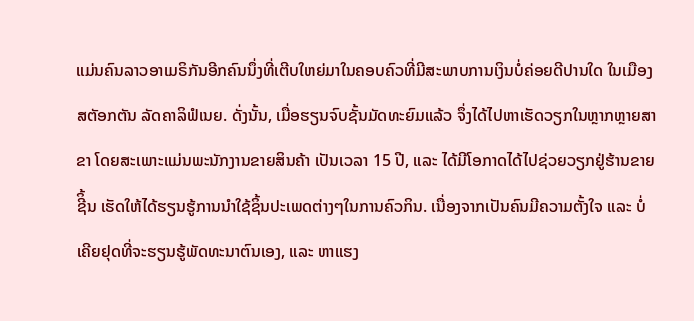ແມ່ນຄົນລາວອາເມຣິກັນອີກຄົນນຶ່ງທີ່ເຕີບໃຫຍ່ມາໃນຄອບຄົວທີ່ມີສະພາບການເງິນບໍ່ຄ່ອຍດີປານໃດ ໃນເມືອງສຕັອກຕັນ ລັດຄາລິຟໍເນຍ. ດັ່ງນັ້ນ, ເມື່ອຮຽນຈົບຊັ້ນມັດທະຍົມແລ້ວ ຈຶ່ງໄດ້ໄປຫາເຮັດວຽກໃນຫຼາກຫຼາຍສາຂາ ໂດຍສະເພາະແມ່ນພະນັກງານຂາຍສິນຄ້າ ເປັນເວລາ 15 ປີ, ແລະ ໄດ້ມີໂອກາດໄດ້ໄປຊ່ວຍວຽກຢູ່ຮ້ານຂາຍຊີິ້ນ ເຮັດໃຫ້ໄດ້ຮຽນຮູ້ການນຳໃຊ້ຊິ້ນປະເພດຕ່າງໆໃນການຄົວກິນ. ເນື່ອງຈາກເປັນຄົນມີຄວາມຕັ້ງໃຈ ແລະ ບໍ່ເຄີຍຢຸດທີ່ຈະຮຽນຮູ້ພັດທະນາຕົນເອງ, ແລະ ຫາແຮງ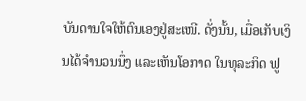ບັນດານໃຈໃຫ້ຕົນເອງຢູ່ສະເໜີ. ດັ່ງນັ້ນ, ເມື່ອເກັບເງິນໄດ້ຈຳນວນນຶ່ງ ແລະເຫັນໂອກາດ ໃນທຸລະກິດ ຟູ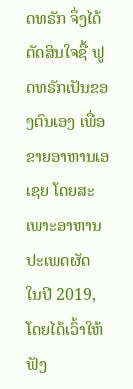ດທຣັກ ຈຶ່ງໄດ້ຕັດສິນໃຈຊື້ ຟູດທຣັກເປັນຂອງຕົນເອງ ເພື່ອຂາຍອາຫານເອເຊຍ ໂດຍສະເພາະອາຫານປະເພດຜັດ ໃນປີ 2019, ໂດຍໄດ້ເວົ້າໃຫ້ຟັງ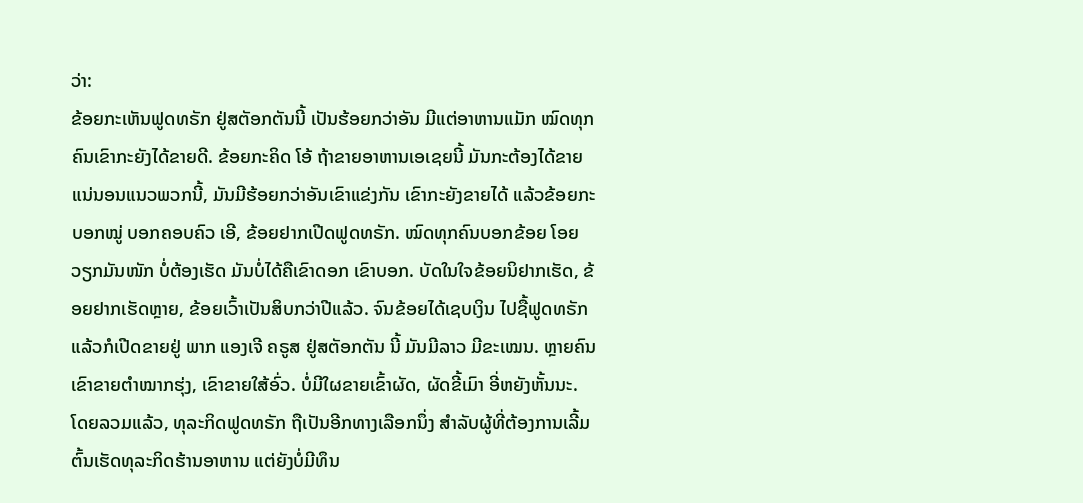ວ່າ:
ຂ້ອຍກະເຫັນຟູດທຣັກ ຢູ່ສຕັອກຕັນນີ້ ເປັນຮ້ອຍກວ່າອັນ ມີແຕ່ອາຫານແມັກ ໝົດທຸກຄົນເຂົາກະຍັງໄດ້ຂາຍດີ. ຂ້ອຍກະຄິດ ໂອ້ ຖ້າຂາຍອາຫານເອເຊຍນີ້ ມັນກະຕ້ອງໄດ້ຂາຍ ແນ່ນອນແນວພວກນີ້, ມັນມີຮ້ອຍກວ່າອັນເຂົາແຂ່ງກັນ ເຂົາກະຍັງຂາຍໄດ້ ແລ້ວຂ້ອຍກະບອກໝູ່ ບອກຄອບຄົວ ເອີ, ຂ້ອຍຢາກເປີດຟູດທຣັກ. ໝົດທຸກຄົນບອກຂ້ອຍ ໂອຍ ວຽກມັນໜັກ ບໍ່ຕ້ອງເຮັດ ມັນບໍ່ໄດ້ຄືເຂົາດອກ ເຂົາບອກ. ບັດໃນໃຈຂ້ອຍນິຢາກເຮັດ, ຂ້ອຍຢາກເຮັດຫຼາຍ, ຂ້ອຍເວົ້າເປັນສິບກວ່າປີແລ້ວ. ຈົນຂ້ອຍໄດ້ເຊບເງິນ ໄປຊື້ຟູດທຣັກ ແລ້ວກໍເປີດຂາຍຢູ່ ພາກ ແອງເຈີ ຄຣູສ ຢູ່ສຕັອກຕັນ ນີ້ ມັນມີລາວ ມີຂະເໝນ. ຫຼາຍຄົນເຂົາຂາຍຕໍາໝາກຮຸ່ງ, ເຂົາຂາຍໃສ້ອົ່ວ. ບໍ່ມີໃຜຂາຍເຂົ້າຜັດ, ຜັດຂີ້ເມົາ ອີ່ຫຍັງຫັ້ນນະ.
ໂດຍລວມແລ້ວ, ທຸລະກິດຟູດທຣັກ ຖືເປັນອີກທາງເລືອກນຶ່ງ ສຳລັບຜູ້ທີ່ຕ້ອງການເລີ້ມຕົ້ນເຮັດທຸລະກິດຮ້ານອາຫານ ແຕ່ຍັງບໍ່ມີທຶນ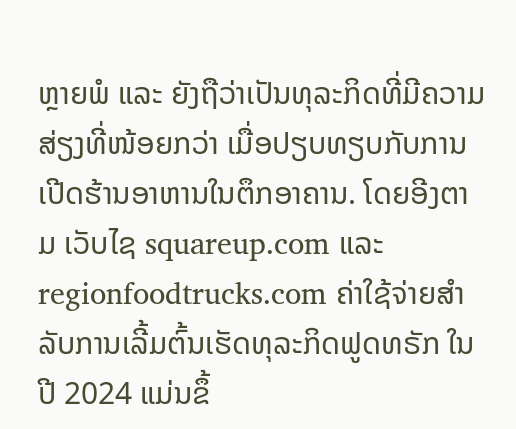ຫຼາຍພໍ ແລະ ຍັງຖືວ່າເປັນທຸລະກິດທີ່ມີຄວາມສ່ຽງທີ່ໜ້ອຍກວ່າ ເມື່ອປຽບທຽບກັບການເປີດຮ້ານອາຫານໃນຕຶກອາຄານ. ໂດຍອີງຕາມ ເວັບໄຊ squareup.com ແລະ regionfoodtrucks.com ຄ່າໃຊ້ຈ່າຍສຳລັບການເລີ້ມຕົ້ນເຮັດທຸລະກິດຟູດທຣັກ ໃນປີ 2024 ແມ່ນຂຶ້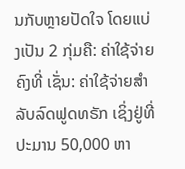ນກັບຫຼາຍປັດໃຈ ໂດຍແບ່ງເປັນ 2 ກຸ່ມຄື: ຄ່າໃຊ້ຈ່າຍຄົງທີ່ ເຊັ່ນ: ຄ່າໃຊ້ຈ່າຍສຳລັບລົດຟູດທຣັກ ເຊິ່ງຢູ່ທີ່ປະມານ 50,000 ຫາ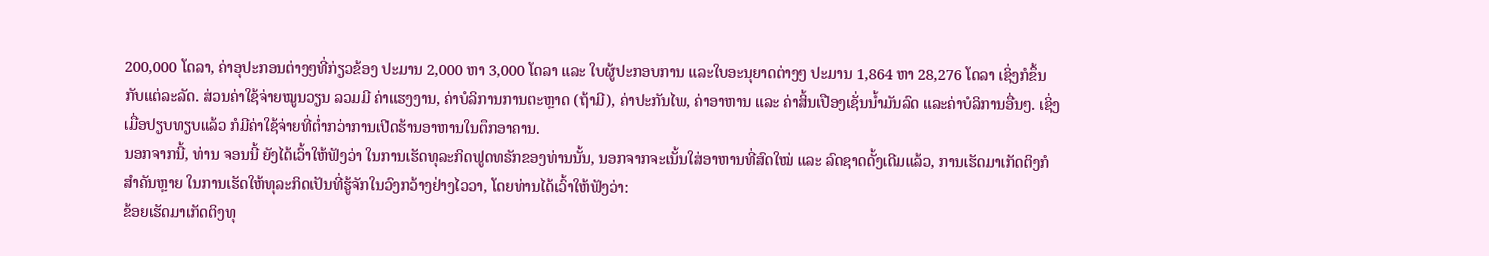200,000 ໂດລາ, ຄ່າອຸປະກອນຕ່າງໆທີ່ກ່ຽວຂ້ອງ ປະມານ 2,000 ຫາ 3,000 ໂດລາ ແລະ ໃບຜູ້ປະກອບການ ແລະໃບອະນຸຍາດຕ່າງໆ ປະມານ 1,864 ຫາ 28,276 ໂດລາ ເຊິ່ງກໍຂຶ້ນກັບແຕ່ລະລັດ. ສ່ວນຄ່າໃຊ້ຈ່າຍໝູນວຽນ ລວມມີ ຄ່າແຮງງານ, ຄ່າບໍລິການການຕະຫຼາດ (ຖ້າມີ), ຄ່າປະກັນໄພ, ຄ່າອາຫານ ແລະ ຄ່າສິ້ນເປືອງເຊັ່ນນໍ້າມັນລົດ ແລະຄ່າບໍລິການອື່ນໆ. ເຊິ່ງເມື່ອປຽບທຽບແລ້ວ ກໍມີຄ່າໃຊ້ຈ່າຍທີ່ຕໍ່າກວ່າການເປີດຮ້ານອາຫານໃນຕຶກອາຄານ.
ນອກຈາກນີ້, ທ່ານ ຈອນນີ້ ຍັງໄດ້ເວົ້າໃຫ້ຟັງວ່າ ໃນການເຮັດທຸລະກິດຟູດທຣັກຂອງທ່ານນັ້ນ, ນອກຈາກຈະເນັ້ນໃສ່ອາຫານທີ່ສົດໃໝ່ ແລະ ລົດຊາດດັ້ງເດີມແລ້ວ, ການເຮັດມາເກັດຕິງກໍສຳຄັນຫຼາຍ ໃນການເຮັດໃຫ້ທຸລະກິດເປັນທີ່ຮູ້ຈັກໃນວົງກວ້າງຢ່າງໄວວາ, ໂດຍທ່ານໄດ້ເວົ້າໃຫ້ຟັງວ່າ:
ຂ້ອຍເຮັດມາເກັດຕິງທຸ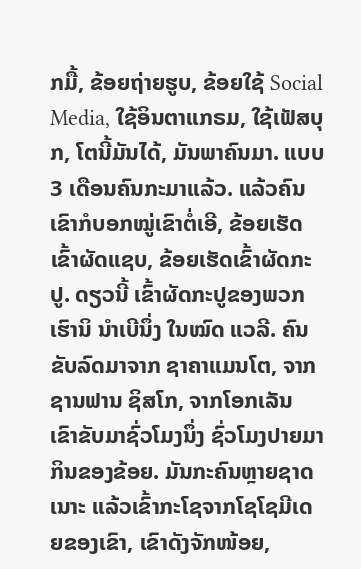ກມື້, ຂ້ອຍຖ່າຍຮູບ, ຂ້ອຍໃຊ້ Social Media, ໃຊ້ອິນຕາແກຣມ, ໃຊ້ເຟັສບຸກ, ໂຕນີ້ມັນໄດ້, ມັນພາຄົນມາ. ແບບ 3 ເດືອນຄົນກະມາແລ້ວ. ແລ້ວຄົນເຂົາກໍບອກໝູ່ເຂົາຕໍ່ເອີ, ຂ້ອຍເຮັດເຂົ້າຜັດແຊບ, ຂ້ອຍເຮັດເຂົ້າຜັດກະປູ. ດຽວນີ້ ເຂົ້າຜັດກະປູຂອງພວກເຮົານິ ນໍາເບີນຶ່ງ ໃນໝົດ ແວລີ. ຄົນຂັບລົດມາຈາກ ຊາຄາແມນໂຕ, ຈາກຊານຟານ ຊິສໂກ, ຈາກໂອກເລັນ ເຂົາຂັບມາຊົ່ວໂມງນຶ່ງ ຊົ່ວໂມງປາຍມາກິນຂອງຂ້ອຍ. ມັນກະຄົນຫຼາຍຊາດເນາະ ແລ້ວເຂົ້າກະໂຊຈາກໂຊໂຊມີເດຍຂອງເຂົາ, ເຂົາດັງຈັກໜ້ອຍ,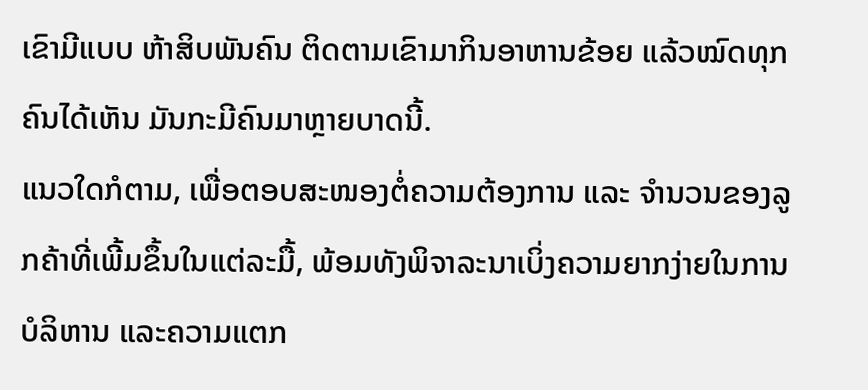ເຂົາມີແບບ ຫ້າສິບພັນຄົນ ຕິດຕາມເຂົາມາກິນອາຫານຂ້ອຍ ແລ້ວໝົດທຸກຄົນໄດ້ເຫັນ ມັນກະມີຄົນມາຫຼາຍບາດນີ້.
ແນວໃດກໍຕາມ, ເພື່ອຕອບສະໜອງຕໍ່ຄວາມຕ້ອງການ ແລະ ຈຳນວນຂອງລູກຄ້າທີ່ເພີ້ມຂຶ້ນໃນແຕ່ລະມື້, ພ້ອມທັງພິຈາລະນາເບິ່ງຄວາມຍາກງ່າຍໃນການບໍລິຫານ ແລະຄວາມແຕກ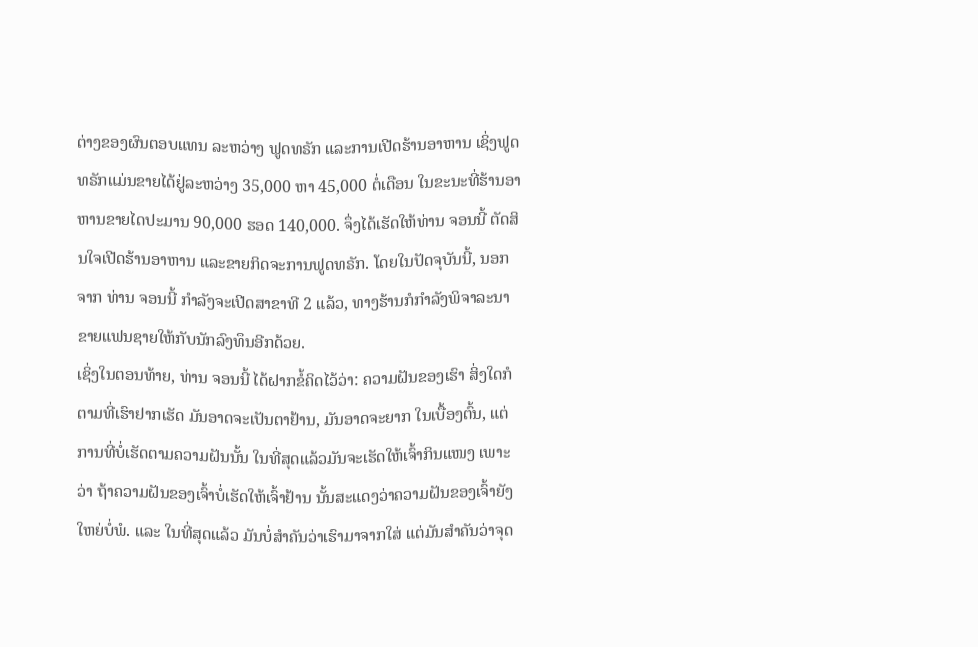ຕ່າງຂອງຜົນຕອບແທນ ລະຫວ່າງ ຟູດທຣັກ ແລະການເປີດຮ້ານອາຫານ ເຊິ່ງຟູດທຣັກແມ່ນຂາຍໄດ້ຢູ່ລະຫວ່າງ 35,000 ຫາ 45,000 ຕໍ່ເດືອນ ໃນຂະນະທີ່ຮ້ານອາຫານຂາຍໄດປະມານ 90,000 ຮອດ 140,000. ຈຶ່ງໄດ້ເຮັດໃຫ້ທ່ານ ຈອນນີ້ ຕັດສິນໃຈເປີດຮ້ານອາຫານ ແລະຂາຍກິດຈະການຟູດທຣັກ. ໂດຍໃນປັດຈຸບັນນີ້, ນອກຈາກ ທ່ານ ຈອນນີ້ ກຳລັງຈະເປີດສາຂາທີ 2 ແລ້ວ, ທາງຮ້ານກໍກຳລັງພິຈາລະນາຂາຍແຟນຊາຍໃຫ້ກັບນັກລົງທຶນອີກດ້ວຍ.
ເຊິ່ງໃນຕອນທ້າຍ, ທ່ານ ຈອນນີ້ ໄດ້ຝາກຂໍ້ຄິດໄວ້ວ່າ: ຄວາມຝັນຂອງເຮົາ ສິ່ງໃດກໍຕາມທີ່ເຮົາຢາກເຮັດ ມັນອາດຈະເປັນຕາຢ້ານ, ມັນອາດຈະຍາກ ໃນເບື້ອງຕົ້ນ, ແຕ່ການທີ່ບໍ່ເຮັດຕາມຄວາມຝັນນັ້ນ ໃນທີ່ສຸດແລ້ວມັນຈະເຮັດໃຫ້ເຈົ້າກິນແໜງ ເພາະວ່າ ຖ້າຄວາມຝັນຂອງເຈົ້າບໍ່ເຮັດໃຫ້ເຈົ້າຢ້ານ ນັ້ນສະແດງວ່າຄວາມຝັນຂອງເຈົ້າຍັງໃຫຍ່ບໍ່ພໍ. ແລະ ໃນທີ່ສຸດແລ້ວ ມັນບໍ່ສຳຄັນວ່າເຮົາມາຈາກໃສ່ ແຕ່ມັນສຳຄັນວ່າຈຸດ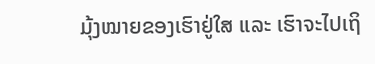ມຸ້ງໝາຍຂອງເຮົາຢູ່ໃສ ແລະ ເຮົາຈະໄປເຖິ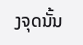ງຈຸດນັ້ນ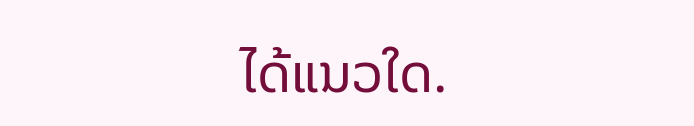ໄດ້ແນວໃດ.